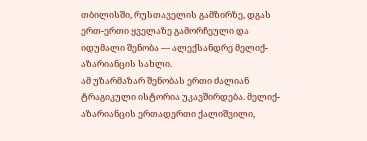თბილისში, რუსთაველის გამზირზე, დგას ერთ-ერთი ყველაზე გამორჩეული და იდუმალი შენობა — ალექსანდრე მელიქ-აზარიანცის სახლი.
ამ უზარმაზარ შენობას ერთი ძალიან ტრაგიკული ისტორია უკავშირდება. მელიქ-აზარიანცის ერთადერთი ქალიშვილი,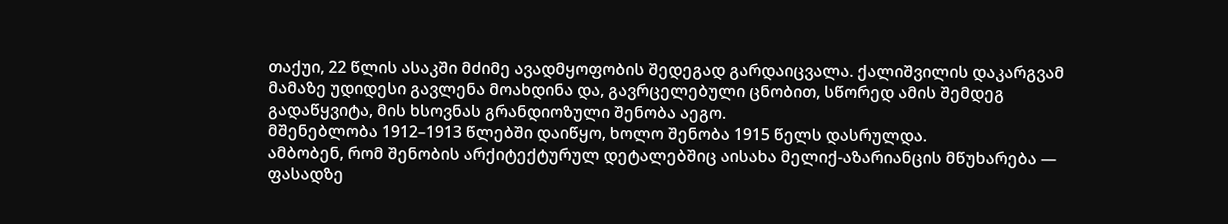თაქუი, 22 წლის ასაკში მძიმე ავადმყოფობის შედეგად გარდაიცვალა. ქალიშვილის დაკარგვამ მამაზე უდიდესი გავლენა მოახდინა და, გავრცელებული ცნობით, სწორედ ამის შემდეგ გადაწყვიტა, მის ხსოვნას გრანდიოზული შენობა აეგო.
მშენებლობა 1912–1913 წლებში დაიწყო, ხოლო შენობა 1915 წელს დასრულდა.
ამბობენ, რომ შენობის არქიტექტურულ დეტალებშიც აისახა მელიქ-აზარიანცის მწუხარება — ფასადზე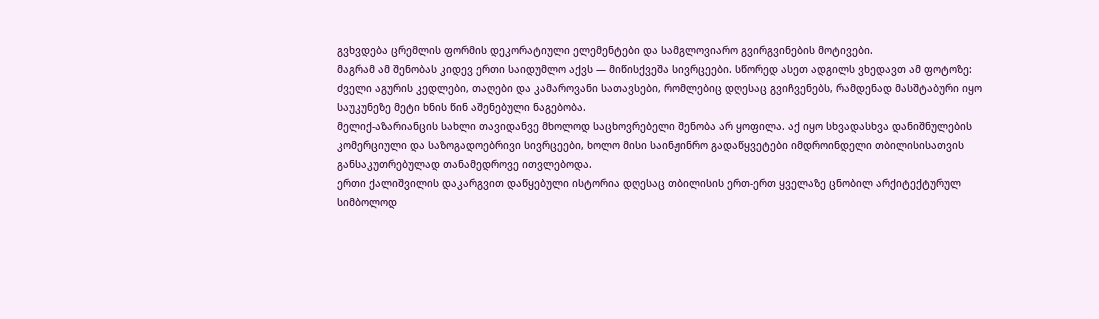გვხვდება ცრემლის ფორმის დეკორატიული ელემენტები და სამგლოვიარო გვირგვინების მოტივები.
მაგრამ ამ შენობას კიდევ ერთი საიდუმლო აქვს — მიწისქვეშა სივრცეები. სწორედ ასეთ ადგილს ვხედავთ ამ ფოტოზე: ძველი აგურის კედლები, თაღები და კამაროვანი სათავსები, რომლებიც დღესაც გვიჩვენებს, რამდენად მასშტაბური იყო საუკუნეზე მეტი ხნის წინ აშენებული ნაგებობა.
მელიქ-აზარიანცის სახლი თავიდანვე მხოლოდ საცხოვრებელი შენობა არ ყოფილა. აქ იყო სხვადასხვა დანიშნულების კომერციული და საზოგადოებრივი სივრცეები, ხოლო მისი საინჟინრო გადაწყვეტები იმდროინდელი თბილისისათვის განსაკუთრებულად თანამედროვე ითვლებოდა.
ერთი ქალიშვილის დაკარგვით დაწყებული ისტორია დღესაც თბილისის ერთ-ერთ ყველაზე ცნობილ არქიტექტურულ სიმბოლოდ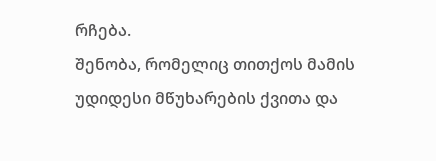რჩება.
შენობა, რომელიც თითქოს მამის უდიდესი მწუხარების ქვითა და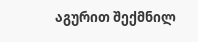აგურით შექმნილ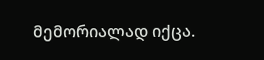მემორიალად იქცა.